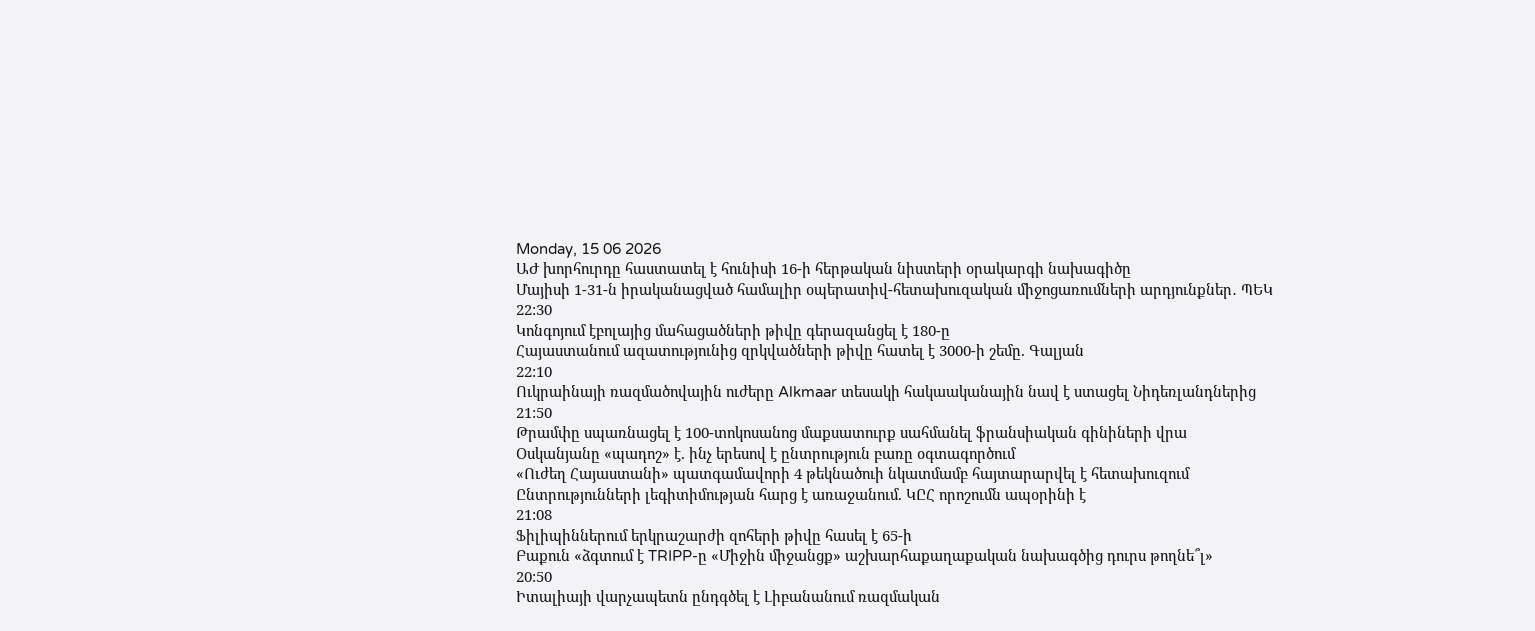Monday, 15 06 2026
ԱԺ խորհուրդը հաստատել է հունիսի 16-ի հերթական նիստերի օրակարգի նախագիծը
Մայիսի 1-31-ն իրականացված համալիր օպերատիվ-հետախուզական միջոցառումների արդյունքներ․ ՊԵԿ
22:30
Կոնգոյում էբոլայից մահացածների թիվը գերազանցել է 180-ը
Հայաստանում ազատությունից զրկվածների թիվը հատել է 3000-ի շեմը. Գալյան
22:10
Ուկրաինայի ռազմածովային ուժերը Alkmaar տեսակի հակաականային նավ է ստացել Նիդեռլանդներից
21:50
Թրամփը սպառնացել է 100-տոկոսանոց մաքսատուրք սահմանել ֆրանսիական գինիների վրա
Օսկանյանը «պադոշ» է. ինչ երեսով է ընտրություն բառը օգտագործում
«Ուժեղ Հայաստանի» պատգամավորի 4 թեկնածուի նկատմամբ հայտարարվել է հետախուզում
Ընտրությունների լեգիտիմության հարց է առաջանում. ԿԸՀ որոշումն ապօրինի է
21:08
Ֆիլիպիններում երկրաշարժի զոհերի թիվը հասել է 65-ի
Բաքուն «ձգտում է TRIPP-ը «Միջին միջանցք» աշխարհաքաղաքական նախագծից դուրս թողնե՞լ»
20:50
Իտալիայի վարչապետն ընդգծել է Լիբանանում ռազմական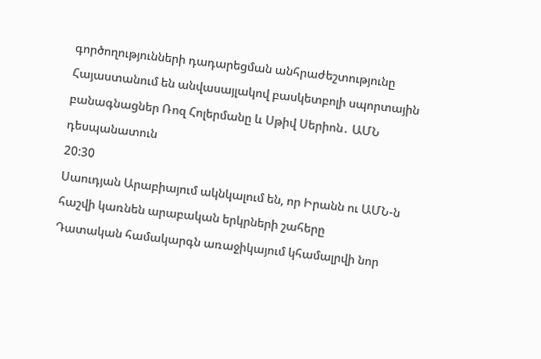գործողությունների դադարեցման անհրաժեշտությունը
Հայաստանում են անվասայլակով բասկետբոլի սպորտային բանագնացներ Ռոզ Հոլերմանը և Սթիվ Սերիոն․ ԱՄՆ դեսպանատուն
20:30
Սաուդյան Արաբիայում ակնկալում են, որ Իրանն ու ԱՄՆ-ն հաշվի կառնեն արաբական երկրների շահերը
Դատական համակարգն առաջիկայում կհամալրվի նոր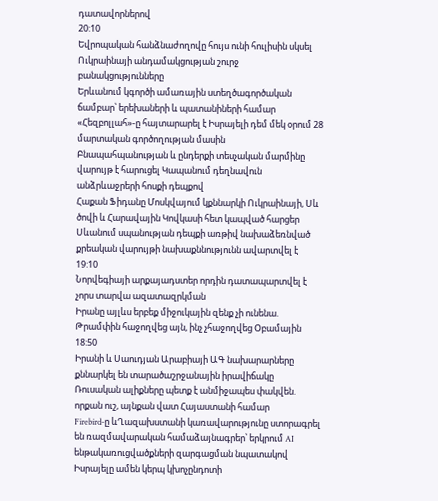դատավորներով
20:10
Եվրոպական հանձնաժողովը հույս ունի հուլիսին սկսել Ուկրաինայի անդամակցության շուրջ բանակցությունները
Երևանում կգործի ամառային ստեղծագործական ճամբար՝ երեխաների և պատանիների համար
«Հեզբոլլահ»-ը հայտարարել է Իսրայելի դեմ մեկ օրում 28 մարտական գործողության մասին
Բնապահպանության և ընդերքի տեսչական մարմինը վարույթ է հարուցել Կապանում դեղնավուն անձրևաջրերի հոսքի դեպքով
Հաքան Ֆիդանը Մոսկվայում կքննարկի Ուկրաինայի, Սև ծովի և Հարավային Կովկասի հետ կապված հարցեր
Սևանում սպանության դեպքի առթիվ նախաձեռնված քրեական վարույթի նախաքննությունն ավարտվել է
19:10
Նորվեգիայի արքայադստեր որդին դատապարտվել է չորս տարվա ազատազրկման
Իրանը այլևս երբեք միջուկային զենք չի ունենա. Թրամփին հաջողվեց այն, ինչ չհաջողվեց Օբամային
18:50
Իրանի և Սաուդյան Արաբիայի ԱԳ նախարարները քննարկել են տարածաշրջանային իրավիճակը
Ռուսական ալիքները պետք է անմիջապես փակվեն. որքան ուշ, այնքան վատ Հայաստանի համար
Firebird-ը ևՂազախստանի կառավարությունը ստորագրել են ռազմավարական համաձայնագրեր՝ երկրում AI ենթակառուցվածքների զարգացման նպատակով
Իսրայելը ամեն կերպ կխոչընդոտի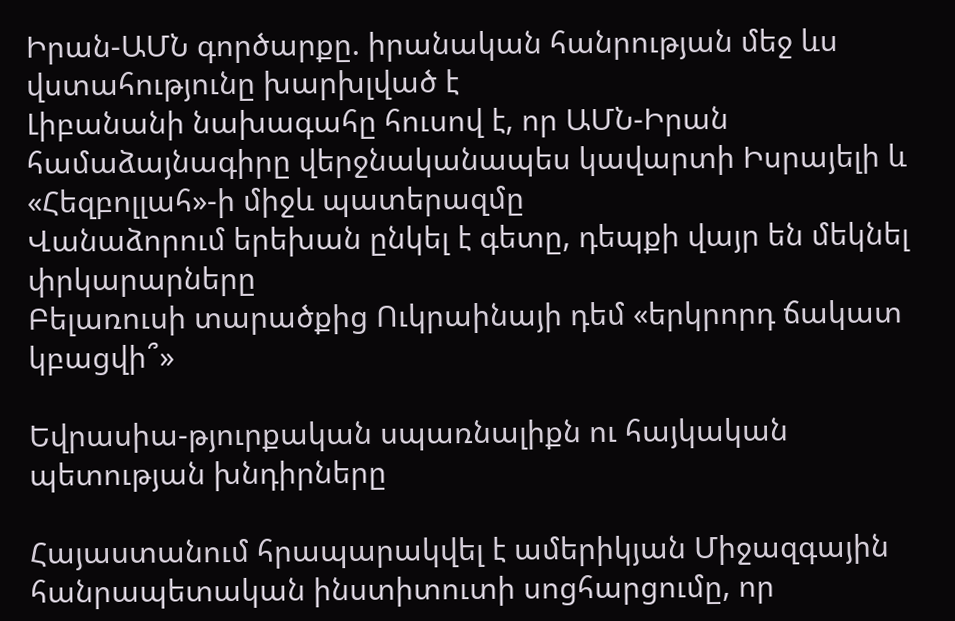Իրան-ԱՄՆ գործարքը. իրանական հանրության մեջ ևս վստահությունը խարխլված է
Լիբանանի նախագահը հուսով է, որ ԱՄՆ-Իրան համաձայնագիրը վերջնականապես կավարտի Իսրայելի և «Հեզբոլլահ»-ի միջև պատերազմը
Վանաձորում երեխան ընկել է գետը, դեպքի վայր են մեկնել փրկարարները
Բելառուսի տարածքից Ուկրաինայի դեմ «երկրորդ ճակատ կբացվի՞»

Եվրասիա-թյուրքական սպառնալիքն ու հայկական պետության խնդիրները

Հայաստանում հրապարակվել է ամերիկյան Միջազգային հանրապետական ինստիտուտի սոցհարցումը, որ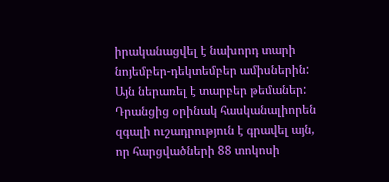իրականացվել է նախորդ տարի նոյեմբեր-դեկտեմբեր ամիսներին: Այն ներառել է տարբեր թեմաներ: Դրանցից օրինակ հասկանալիորեն զգալի ուշադրություն է գրավել այն, որ հարցվածների 88 տոկոսի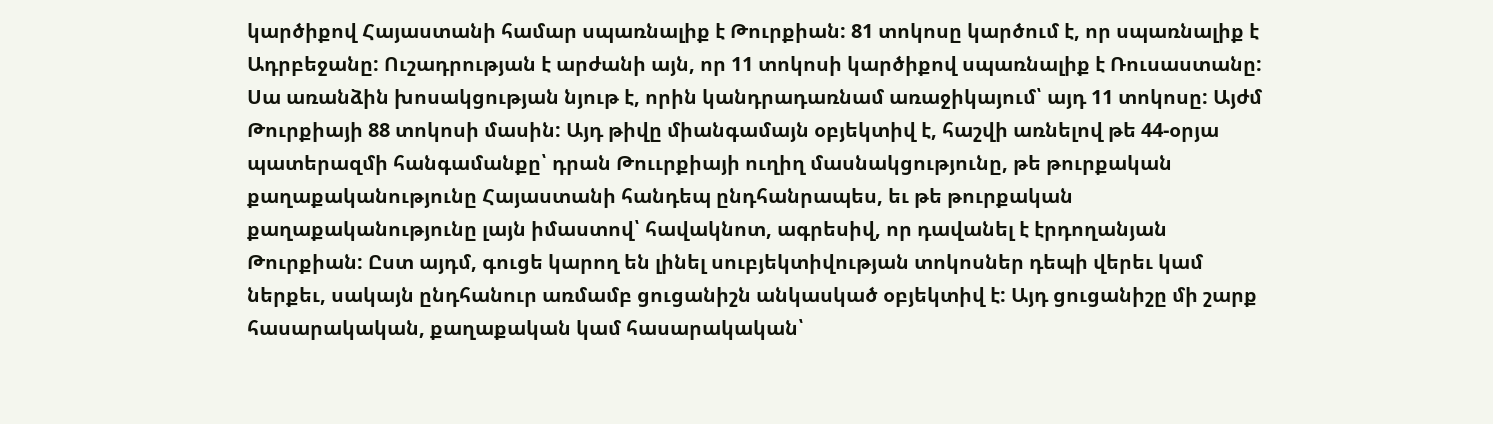կարծիքով Հայաստանի համար սպառնալիք է Թուրքիան: 81 տոկոսը կարծում է, որ սպառնալիք է Ադրբեջանը: Ուշադրության է արժանի այն, որ 11 տոկոսի կարծիքով սպառնալիք է Ռուսաստանը: Սա առանձին խոսակցության նյութ է, որին կանդրադառնամ առաջիկայում՝ այդ 11 տոկոսը: Այժմ Թուրքիայի 88 տոկոսի մասին: Այդ թիվը միանգամայն օբյեկտիվ է, հաշվի առնելով թե 44-օրյա պատերազմի հանգամանքը՝ դրան Թոււրքիայի ուղիղ մասնակցությունը, թե թուրքական քաղաքականությունը Հայաստանի հանդեպ ընդհանրապես, եւ թե թուրքական քաղաքականությունը լայն իմաստով՝ հավակնոտ, ագրեսիվ, որ դավանել է էրդողանյան Թուրքիան: Ըստ այդմ, գուցե կարող են լինել սուբյեկտիվության տոկոսներ դեպի վերեւ կամ ներքեւ, սակայն ընդհանուր առմամբ ցուցանիշն անկասկած օբյեկտիվ է: Այդ ցուցանիշը մի շարք հասարակական, քաղաքական կամ հասարակական՝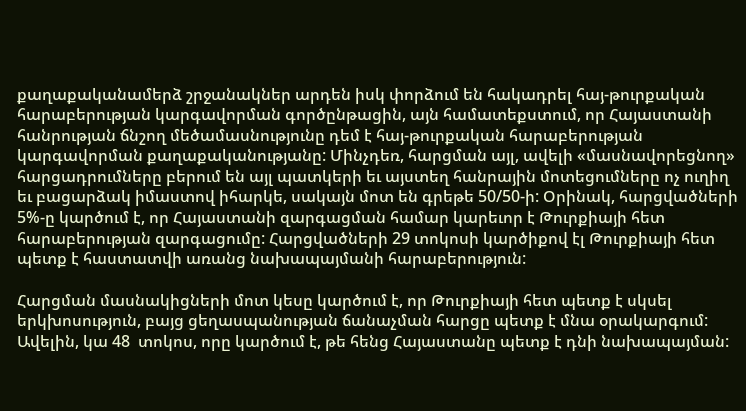քաղաքականամերձ շրջանակներ արդեն իսկ փորձում են հակադրել հայ-թուրքական հարաբերության կարգավորման գործընթացին, այն համատեքստում, որ Հայաստանի հանրության ճնշող մեծամասնությունը դեմ է հայ-թուրքական հարաբերության կարգավորման քաղաքականությանը: Մինչդեռ, հարցման այլ, ավելի «մասնավորեցնող» հարցադրումները բերում են այլ պատկերի եւ այստեղ հանրային մոտեցումները ոչ ուղիղ եւ բացարձակ իմաստով իհարկե, սակայն մոտ են գրեթե 50/50-ի: Օրինակ, հարցվածների  5%-ը կարծում է, որ Հայաստանի զարգացման համար կարեւոր է Թուրքիայի հետ հարաբերության զարգացումը: Հարցվածների 29 տոկոսի կարծիքով էլ Թուրքիայի հետ պետք է հաստատվի առանց նախապայմանի հարաբերություն:

Հարցման մասնակիցների մոտ կեսը կարծում է, որ Թուրքիայի հետ պետք է սկսել երկխոսություն, բայց ցեղասպանության ճանաչման հարցը պետք է մնա օրակարգում: Ավելին, կա 48  տոկոս, որը կարծում է, թե հենց Հայաստանը պետք է դնի նախապայման: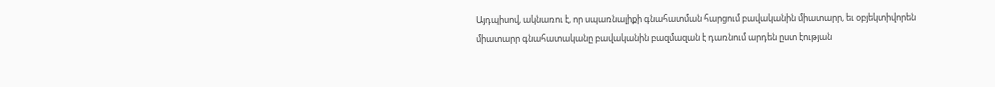Այդպիսով, ակնառու է, որ սպառնալիքի գնահատման հարցում բավականին միատարր, եւ օբյեկտիվորեն միատարր գնահատականը բավականին բազմազան է դառնում արդեն ըստ էության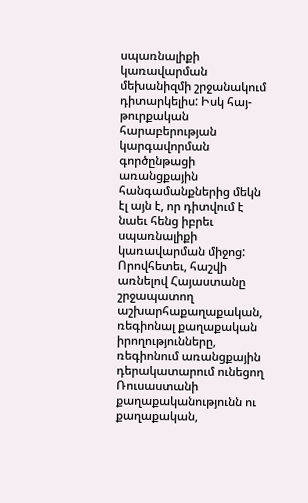սպառնալիքի կառավարման մեխանիզմի շրջանակում դիտարկելիս: Իսկ հայ-թուրքական հարաբերության կարգավորման գործընթացի առանցքային հանգամանքներից մեկն էլ այն է, որ դիտվում է նաեւ հենց իբրեւ սպառնալիքի կառավարման միջոց: Որովհետեւ, հաշվի առնելով Հայաստանը շրջապատող աշխարհաքաղաքական, ռեգիոնալ քաղաքական իրողությունները, ռեգիոնում առանցքային դերակատարում ունեցող Ռուսաստանի քաղաքականությունն ու քաղաքական,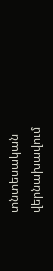տնտեսական վերնախավում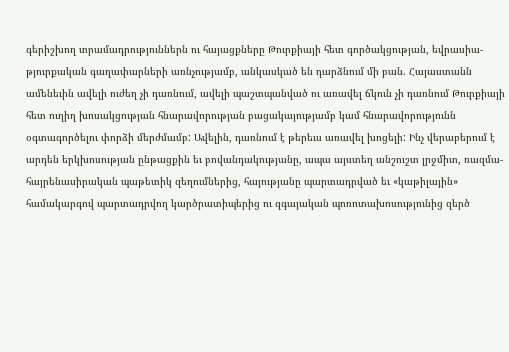գերիշխող տրամադրություններն ու հայացքները Թուրքիայի հետ գործակցության, եվրասիա-թյուրքական գաղափարների առնչությամբ, անկասկած են դարձնում մի բան. Հայաստանն ամենեւին ավելի ուժեղ չի դառնում, ավելի պաշտպանված ու առավել ճկուն չի դառնում Թուրքիայի հետ ուղիղ խոսակցության հնարավորության բացակայությամբ կամ հնարավորությունն օգտագործելու փորձի մերժմամբ: Ավելին, դառնում է թերեւս առավել խոցելի: Ինչ վերաբերում է արդեն երկխոսության ընթացքին եւ բովանդակությանը, ապա այստեղ անշուշտ լրջմիտ, ռազմա-հայրենասիրական պաթետիկ զեղումներից, հայությանը պարտադրված եւ «կաթիլային» համակարգով պարտադրվող կարծրատիպերից ու զգայական պոռոտախոսությունից զերծ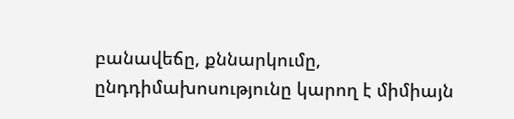բանավեճը, քննարկումը, ընդդիմախոսությունը կարող է միմիայն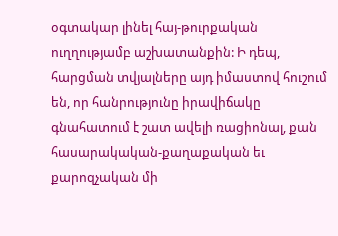օգտակար լինել հայ-թուրքական ուղղությամբ աշխատանքին: Ի դեպ, հարցման տվյալները այդ իմաստով հուշում են, որ հանրությունը իրավիճակը գնահատում է շատ ավելի ռացիոնալ, քան հասարակական-քաղաքական եւ քարոզչական մի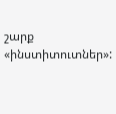շարք «ինստիտուտներ»: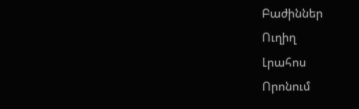Բաժիններ
Ուղիղ
Լրահոս
Որոնում